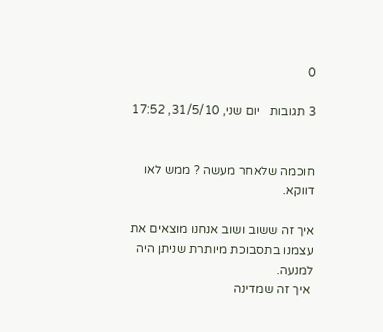0

3 תגובות   יום שני, 31/5/10, 17:52


חוכמה שלאחר מעשה ? ממש לאו דווקא.

איך זה ששוב ושוב אנחנו מוצאים את עצמנו בתסבוכת מיותרת שניתן היה למנעה.
 איך זה שמדינה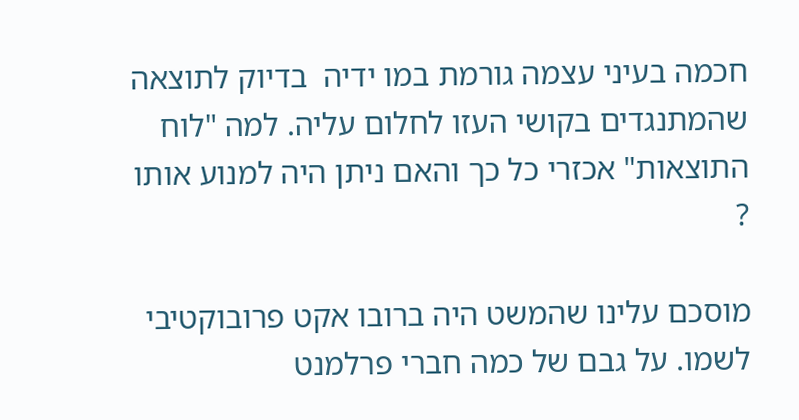חכמה בעיני עצמה גורמת במו ידיה  בדיוק לתוצאה שהמתנגדים בקושי העזו לחלום עליה. למה "לוח התוצאות" אכזרי כל כך והאם ניתן היה למנוע אותו ?

מוסכם עלינו שהמשט היה ברובו אקט פרובוקטיבי לשמו. על גבם של כמה חברי פרלמנט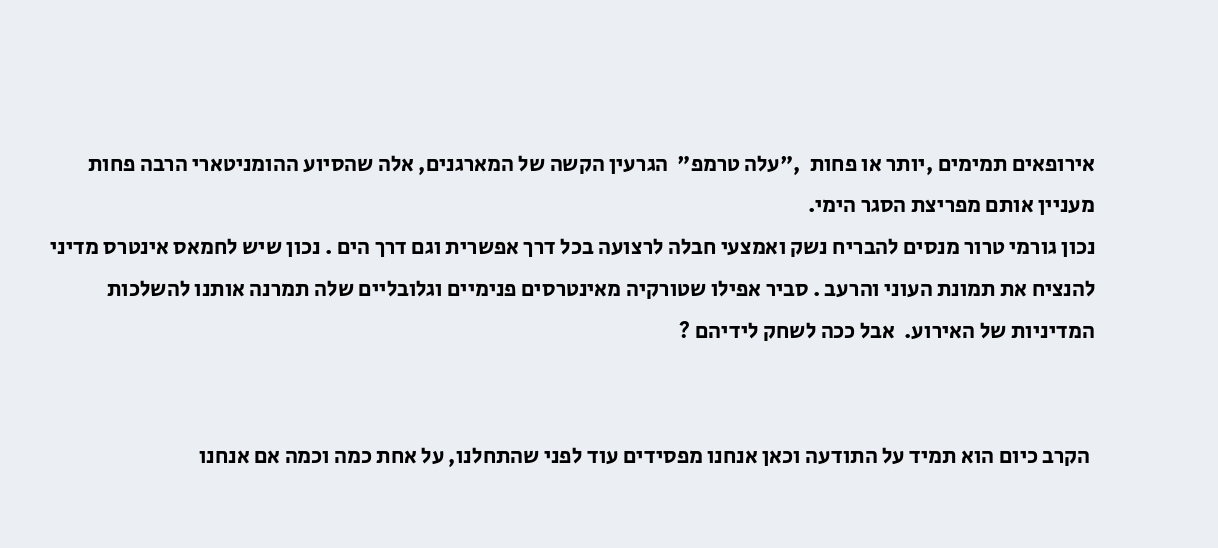אירופאים תמימים ,יותר או פחות  ,"עלה טרמפ"  הגרעין הקשה של המארגנים, אלה שהסיוע ההומניטארי הרבה פחות מעניין אותם מפריצת הסגר הימי.
נכון גורמי טרור מנסים להבריח נשק ואמצעי חבלה לרצועה בכל דרך אפשרית וגם דרך הים . נכון שיש לחמאס אינטרס מדיני להנציח את תמונת העוני והרעב . סביר אפילו שטורקיה מאינטרסים פנימיים וגלובליים שלה תמרנה אותנו להשלכות המדיניות של האירוע.  אבל ככה לשחק לידיהם ?


 הקרב כיום הוא תמיד על התודעה וכאן אנחנו מפסידים עוד לפני שהתחלנו, על אחת כמה וכמה אם אנחנו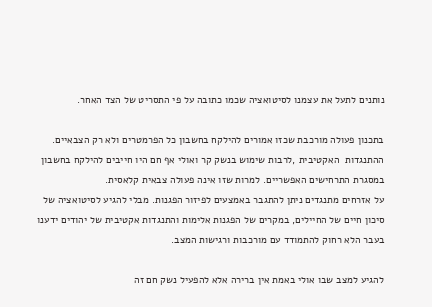נותנים לתעל את עצמנו לסיטואציה שכמו כתובה על פי התסריט של הצד האחר.

בתכנון פעולה מורכבת שכזו אמורים להילקח בחשבון כל הפרמטרים ולא רק הצבאיים. ההתנגדות  האקטיבית ,לרבות שימוש בנשק קר ואולי אף חם היו חייבים להילקח בחשבון במסגרת התרחישים האפשריים. למרות שזו אינה פעולה צבאית קלאסית.
על אזרחים מתנגדים ניתן להתגבר באמצעים לפיזור הפגנות. מבלי להגיע לסיטואציה של סיכון חיים של החיילים, במקרים של הפגנות אלימות והתנגדות אקטיבית של יהודים ידענו בעבר הלא רחוק להתמודד עם מורכבות ורגישות המצב.

להגיע למצב שבו אולי באמת אין ברירה אלא להפעיל נשק חם זה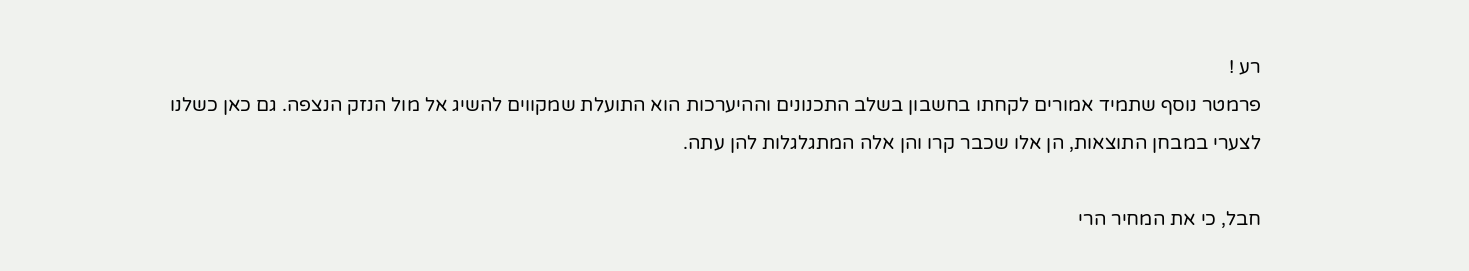רע !
פרמטר נוסף שתמיד אמורים לקחתו בחשבון בשלב התכנונים וההיערכות הוא התועלת שמקווים להשיג אל מול הנזק הנצפה. גם כאן כשלנו לצערי במבחן התוצאות, הן אלו שכבר קרו והן אלה המתגלגלות להן עתה.

חבל, כי את המחיר הרי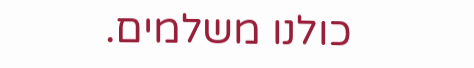כולנו משלמים.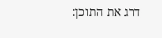דרג את התוכן: